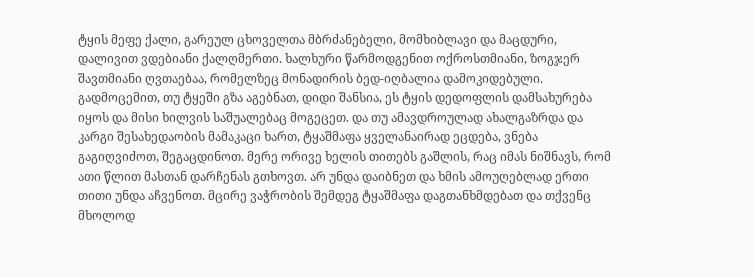ტყის მეფე ქალი, გარეულ ცხოველთა მბრძანებელი, მომხიბლავი და მაცდური, დალივით ვდებიანი ქალღმერთი. ხალხური წარმოდგენით ოქროსთმიანი, ზოგჯერ შავთმიანი ღვთაებაა, რომელზეც მონადირის ბედ-იღბალია დამოკიდებული.
გადმოცემით, თუ ტყეში გზა აგებნათ, დიდი შანსია, ეს ტყის დედოფლის დამსახურება იყოს და მისი ხილვის საშუალებაც მოგეცეთ. და თუ ამავდროულად ახალგაზრდა და კარგი შესახედაობის მამაკაცი ხართ, ტყაშმაფა ყველანაირად ეცდება, ვნება გაგიღვიძოთ, შეგაცდინოთ. მერე ორივე ხელის თითებს გაშლის, რაც იმას ნიშნავს, რომ ათი წლით მასთან დარჩენას გთხოვთ. არ უნდა დაიბნეთ და ხმის ამოუღებლად ერთი თითი უნდა აჩვენოთ. მცირე ვაჭრობის შემდეგ ტყაშმაფა დაგთანხმდებათ და თქვენც მხოლოდ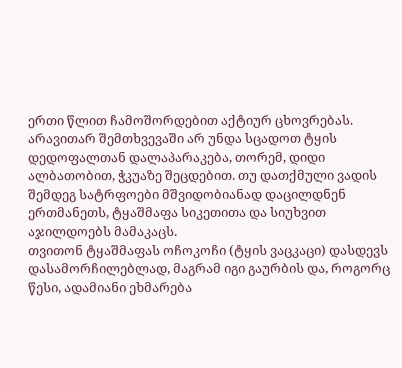ერთი წლით ჩამოშორდებით აქტიურ ცხოვრებას.
არავითარ შემთხვევაში არ უნდა სცადოთ ტყის დედოფალთან დალაპარაკება, თორემ, დიდი ალბათობით, ჭკუაზე შეცდებით. თუ დათქმული ვადის შემდეგ სატრფოები მშვიდობიანად დაცილდნენ ერთმანეთს, ტყაშმაფა სიკეთითა და სიუხვით აჯილდოებს მამაკაცს.
თვითონ ტყაშმაფას ოჩოკოჩი (ტყის ვაცკაცი) დასდევს დასამორჩილებლად, მაგრამ იგი გაურბის და, როგორც წესი, ადამიანი ეხმარება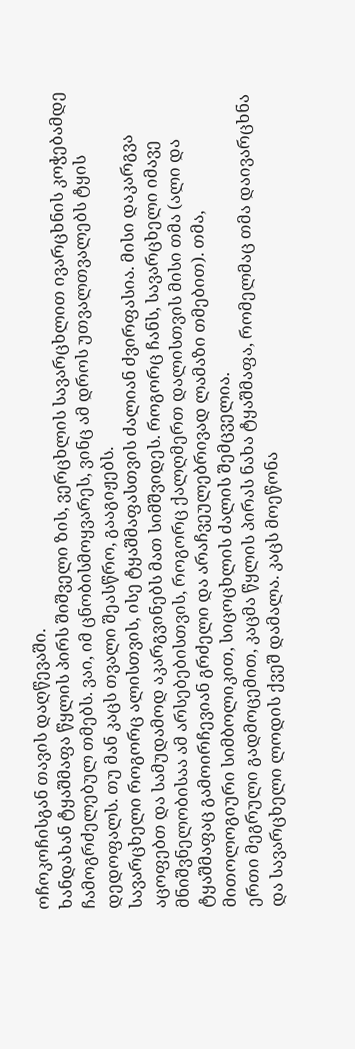ოჩოკოჩისგან თავის დაღწევაში.
ხანდახან ტყაშმაფა წყლის პირს შიშველი ზის, ვერცხლის სავარცხლით ივარცხნის კოჭებამდე ჩამოგრძელებულ თმებს. ვაი, იმ ცნობისმოყვარეს, ვინც ამ დროს უთვალთვალებს ტყის დედოფალს. თუ მან კაცს თვალი შეასწრო, გააგიჟებს.
სავარცხელი როგორც ალისთვის, ისე ტყაშმაფასთვის ძალიან ძვირფასია. მისი დაკარგვა აცოფებთ და სამუდამოდ აკარგვინებს მათ სიმშვიდეს. როგორც ჩანს, სავარცხელი იმავე მნიშვნელობისაა ამ არსებებისთვის, როგორც ქალღმერთ დალისთვის მისი თმა (ალი და ტყაშმაფაც გამოირჩევიან გრძელი და არაჩვეულებრივად ლამაზი თმებით). თმა, მითოლოგიური სიმბოლიკით, სიცოცხლის ძალის შემცველია.
ერთი მეგრული გადმოცემით, კაცმა წყლის პირას ნახა ტყაშმაფა, რომელმაც თმა დაივარცხნა და სავარცხელი ლოდის ქვეშ დამალა. კაცს მოეწონა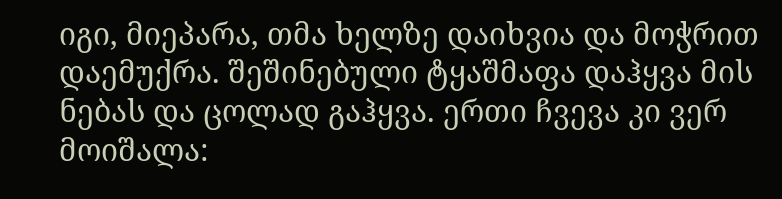იგი, მიეპარა, თმა ხელზე დაიხვია და მოჭრით დაემუქრა. შეშინებული ტყაშმაფა დაჰყვა მის ნებას და ცოლად გაჰყვა. ერთი ჩვევა კი ვერ მოიშალა: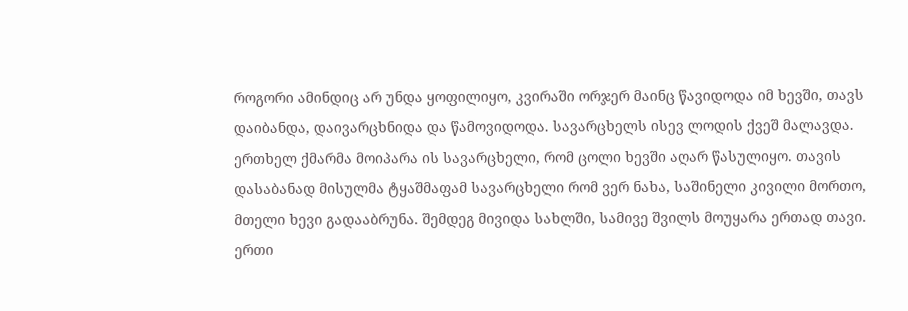როგორი ამინდიც არ უნდა ყოფილიყო, კვირაში ორჯერ მაინც წავიდოდა იმ ხევში, თავს დაიბანდა, დაივარცხნიდა და წამოვიდოდა. სავარცხელს ისევ ლოდის ქვეშ მალავდა. ერთხელ ქმარმა მოიპარა ის სავარცხელი, რომ ცოლი ხევში აღარ წასულიყო. თავის დასაბანად მისულმა ტყაშმაფამ სავარცხელი რომ ვერ ნახა, საშინელი კივილი მორთო, მთელი ხევი გადააბრუნა. შემდეგ მივიდა სახლში, სამივე შვილს მოუყარა ერთად თავი. ერთი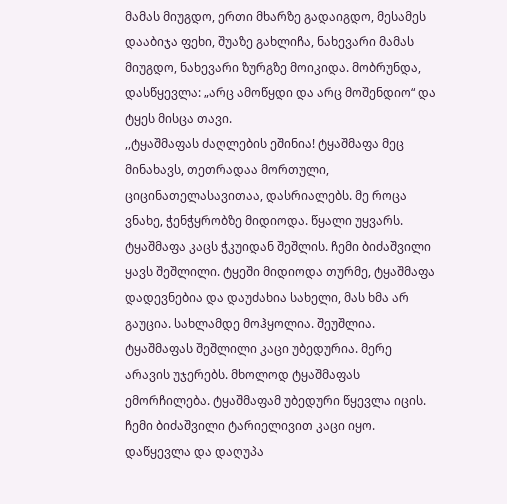მამას მიუგდო, ერთი მხარზე გადაიგდო, მესამეს დააბიჯა ფეხი, შუაზე გახლიჩა, ნახევარი მამას მიუგდო, ნახევარი ზურგზე მოიკიდა. მობრუნდა, დასწყევლა: „არც ამოწყდი და არც მოშენდიო“ და ტყეს მისცა თავი.
,,ტყაშმაფას ძაღლების ეშინია! ტყაშმაფა მეც მინახავს, თეთრადაა მორთული, ციცინათელასავითაა, დასრიალებს. მე როცა ვნახე, ჭენჭყრობზე მიდიოდა. წყალი უყვარს.
ტყაშმაფა კაცს ჭკუიდან შეშლის. ჩემი ბიძაშვილი ყავს შეშლილი. ტყეში მიდიოდა თურმე, ტყაშმაფა დადევნებია და დაუძახია სახელი, მას ხმა არ გაუცია. სახლამდე მოჰყოლია. შეუშლია. ტყაშმაფას შეშლილი კაცი უბედურია. მერე არავის უჯერებს. მხოლოდ ტყაშმაფას ემორჩილება. ტყაშმაფამ უბედური წყევლა იცის. ჩემი ბიძაშვილი ტარიელივით კაცი იყო. დაწყევლა და დაღუპა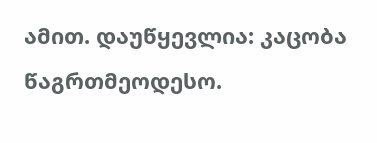ამით. დაუწყევლია: კაცობა წაგრთმეოდესო.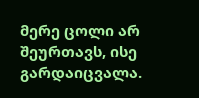მერე ცოლი არ შეურთავს, ისე გარდაიცვალა.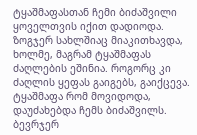ტყაშმაფასთან ჩემი ბიძაშვილი ყოველთვის იქით დადიოდა. ზოგჯერ სახლშიაც მიაკითხავდა, ხოლმე, მაგრამ ტყაშმაფას ძაღლების ეშინია. როგორც კი ძაღლის ყეფას გაიგებს, გაიქცევა. ტყაშმაფა რომ მოვიდოდა, დაუძახებდა ჩემს ბიძაშვილს. ბევრჯერ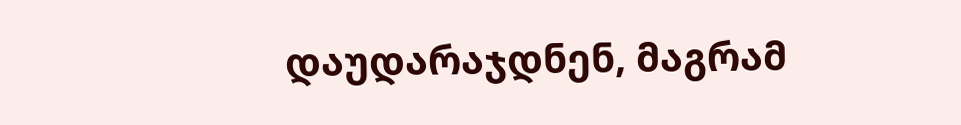დაუდარაჯდნენ, მაგრამ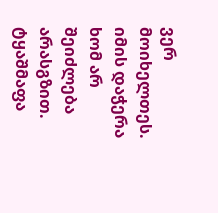ვერ მოიხელთეს. იმის დაჭერა ხომ არ შეიძლება არასგზით.
ტყაშმაფა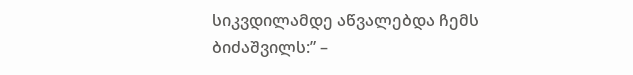სიკვდილამდე აწვალებდა ჩემს ბიძაშვილს:” –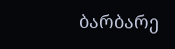ბარბარე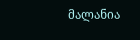მალანია